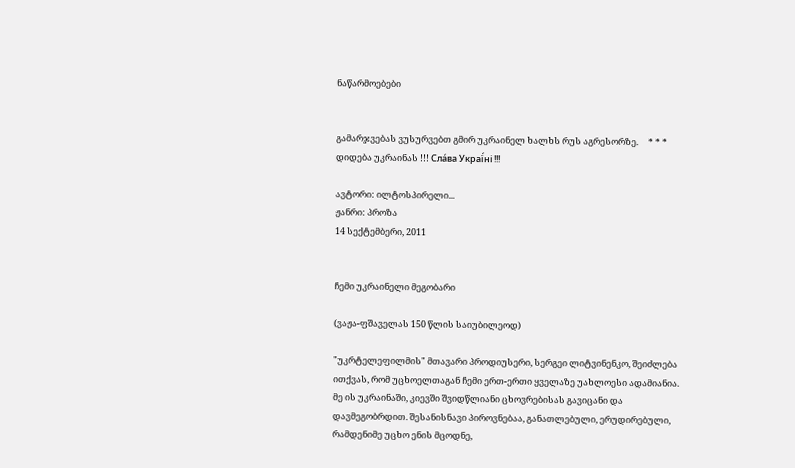ნაწარმოებები


გამარჯვებას ვუსურვებთ გმირ უკრაინელ ხალხს რუს აგრესორზე.     * * *     დიდება უკრაინას !!! Сла́ва Украї́ні !!!

ავტორი: ილტოსპირელი...
ჟანრი: პროზა
14 სექტემბერი, 2011


ჩემი უკრაინელი მეგობარი

(ვაჟა-ფშაველას 150 წლის საიუბილეოდ)

"უკრტელეფილმის" მთავარი პროდიუსერი, სერგეი ლიტვინენკო, შეიძლება ითქვას, რომ უცხოელთაგან ჩემი ერთ-ერთი ყველაზე უახლოესი ადამიანია. მე ის უკრაინაში, კიევში შვიდწლიანი ცხოვრებისას გავიცანი და დავმეგობრდით. შესანისნავი პიროვნებაა, განათლებული, ერუდირებული, რამდენიმე უცხო ენის მცოდნე,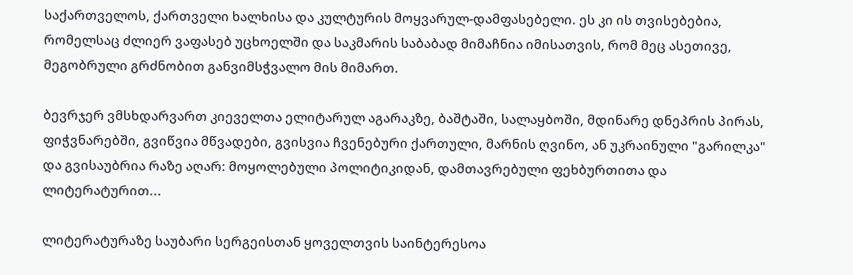საქართველოს, ქართველი ხალხისა და კულტურის მოყვარულ-დამფასებელი. ეს კი ის თვისებებია, რომელსაც ძლიერ ვაფასებ უცხოელში და საკმარის საბაბად მიმაჩნია იმისათვის, რომ მეც ასეთივე, მეგობრული გრძნობით განვიმსჭვალო მის მიმართ.

ბევრჯერ ვმსხდარვართ კიეველთა ელიტარულ აგარაკზე, ბაშტაში, სალაყბოში, მდინარე დნეპრის პირას, ფიჭვნარებში, გვიწვია მწვადები, გვისვია ჩვენებური ქართული, მარნის ღვინო, ან უკრაინული "გარილკა" და გვისაუბრია რაზე აღარ: მოყოლებული პოლიტიკიდან, დამთავრებული ფეხბურთითა და ლიტერატურით...

ლიტერატურაზე საუბარი სერგეისთან ყოველთვის საინტერესოა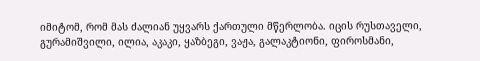იმიტომ, რომ მას ძალიან უყვარს ქართული მწერლობა. იცის რუსთაველი, გურამიშვილი, ილია, აკაკი, ყაზბეგი, ვაჟა, გალაკტიონი, ფიროსმანი,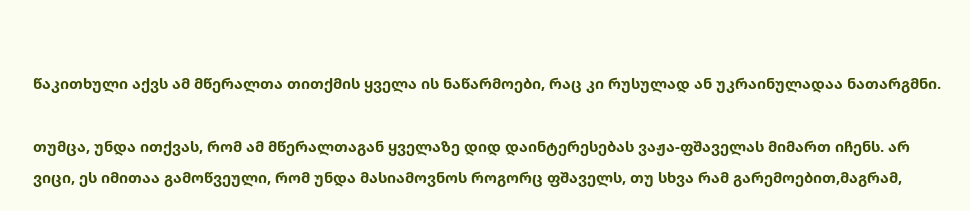წაკითხული აქვს ამ მწერალთა თითქმის ყველა ის ნაწარმოები, რაც კი რუსულად ან უკრაინულადაა ნათარგმნი.

თუმცა, უნდა ითქვას, რომ ამ მწერალთაგან ყველაზე დიდ დაინტერესებას ვაჟა-ფშაველას მიმართ იჩენს. არ ვიცი, ეს იმითაა გამოწვეული, რომ უნდა მასიამოვნოს როგორც ფშაველს, თუ სხვა რამ გარემოებით,მაგრამ,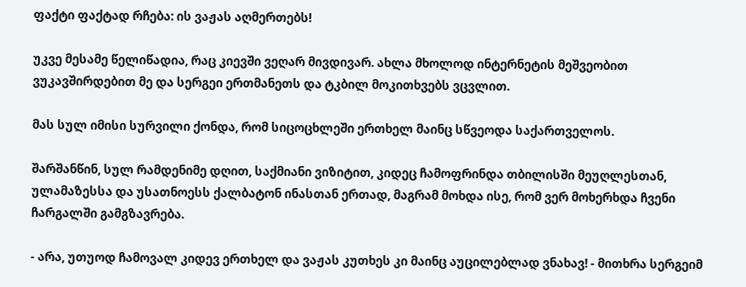ფაქტი ფაქტად რჩება: ის ვაჟას აღმერთებს!

უკვე მესამე წელიწადია, რაც კიევში ვეღარ მივდივარ. ახლა მხოლოდ ინტერნეტის მეშვეობით ვუკავშირდებით მე და სერგეი ერთმანეთს და ტკბილ მოკითხვებს ვცვლით.

მას სულ იმისი სურვილი ქონდა, რომ სიცოცხლეში ერთხელ მაინც სწვეოდა საქართველოს.

შარშანწინ, სულ რამდენიმე დღით, საქმიანი ვიზიტით, კიდეც ჩამოფრინდა თბილისში მეუღლესთან, ულამაზესსა და უსათნოესს ქალბატონ ინასთან ერთად, მაგრამ მოხდა ისე, რომ ვერ მოხერხდა ჩვენი ჩარგალში გამგზავრება.

- არა, უთუოდ ჩამოვალ კიდევ ერთხელ და ვაჟას კუთხეს კი მაინც აუცილებლად ვნახავ! - მითხრა სერგეიმ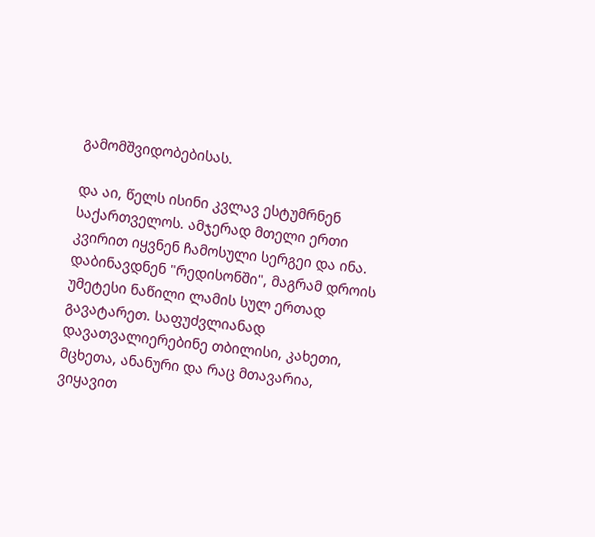გამომშვიდობებისას.

და აი, წელს ისინი კვლავ ესტუმრნენ საქართველოს. ამჯერად მთელი ერთი კვირით იყვნენ ჩამოსული სერგეი და ინა. დაბინავდნენ "რედისონში", მაგრამ დროის უმეტესი ნაწილი ლამის სულ ერთად გავატარეთ. საფუძვლიანად დავათვალიერებინე თბილისი, კახეთი, მცხეთა, ანანური და რაც მთავარია, ვიყავით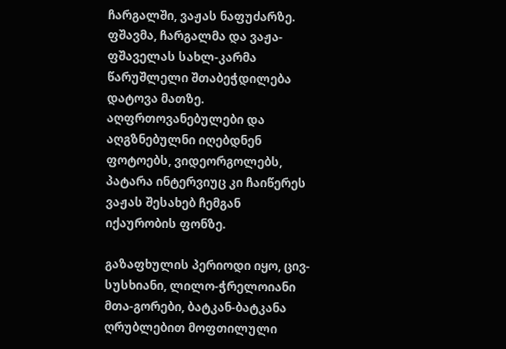ჩარგალში, ვაჟას ნაფუძარზე.
ფშავმა, ჩარგალმა და ვაჟა-ფშაველას სახლ-კარმა წარუშლელი შთაბეჭდილება დატოვა მათზე. აღფრთოვანებულები და აღგზნებულნი იღებდნენ ფოტოებს, ვიდეორგოლებს, პატარა ინტერვიუც კი ჩაიწერეს ვაჟას შესახებ ჩემგან იქაურობის ფონზე.

გაზაფხულის პერიოდი იყო, ცივ-სუსხიანი, ლილო-ჭრელოიანი მთა-გორები, ბატკან-ბატკანა ღრუბლებით მოფთილული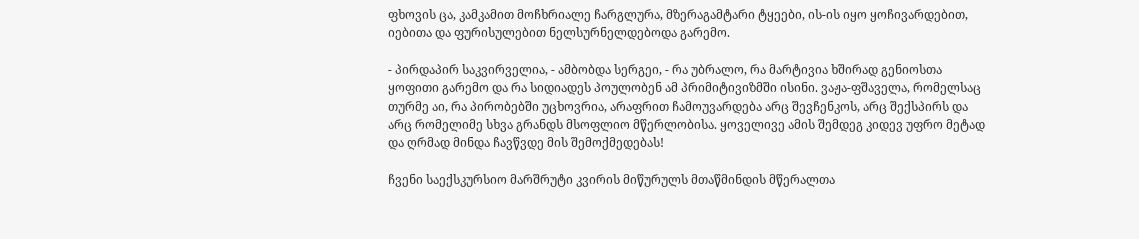ფხოვის ცა, კამკამით მოჩხრიალე ჩარგლურა, მზერაგამტარი ტყეები, ის-ის იყო ყოჩივარდებით, იებითა და ფურისულებით ნელსურნელდებოდა გარემო.

- პირდაპირ საკვირველია, - ამბობდა სერგეი, - რა უბრალო, რა მარტივია ხშირად გენიოსთა ყოფითი გარემო და რა სიდიადეს პოულობენ ამ პრიმიტივიზმში ისინი. ვაჟა-ფშაველა, რომელსაც თურმე აი, რა პირობებში უცხოვრია, არაფრით ჩამოუვარდება არც შევჩენკოს, არც შექსპირს და არც რომელიმე სხვა გრანდს მსოფლიო მწერლობისა. ყოველივე ამის შემდეგ კიდევ უფრო მეტად და ღრმად მინდა ჩავწვდე მის შემოქმედებას!

ჩვენი საექსკურსიო მარშრუტი კვირის მიწურულს მთაწმინდის მწერალთა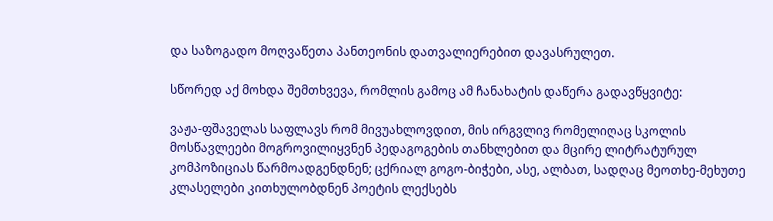და საზოგადო მოღვაწეთა პანთეონის დათვალიერებით დავასრულეთ.

სწორედ აქ მოხდა შემთხვევა, რომლის გამოც ამ ჩანახატის დაწერა გადავწყვიტე:

ვაჟა-ფშაველას საფლავს რომ მივუახლოვდით, მის ირგვლივ რომელიღაც სკოლის მოსწავლეები მოგროვილიყვნენ პედაგოგების თანხლებით და მცირე ლიტრატურულ კომპოზიციას წარმოადგენდნენ; ცქრიალ გოგო-ბიჭები, ასე, ალბათ, სადღაც მეოთხე-მეხუთე კლასელები კითხულობდნენ პოეტის ლექსებს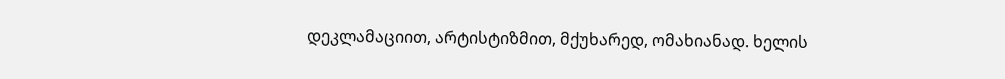დეკლამაციით, არტისტიზმით, მქუხარედ, ომახიანად. ხელის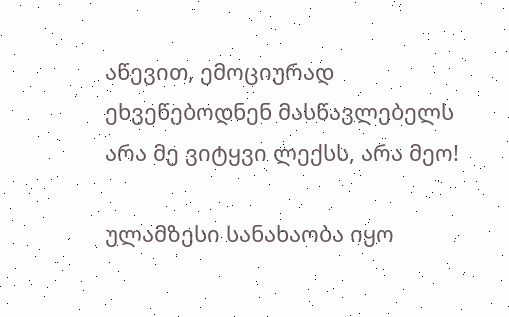აწევით, ემოციურად ეხვეწებოდნენ მასწავლებელს არა მე ვიტყვი ლექსს, არა მეო!

ულამზესი სანახაობა იყო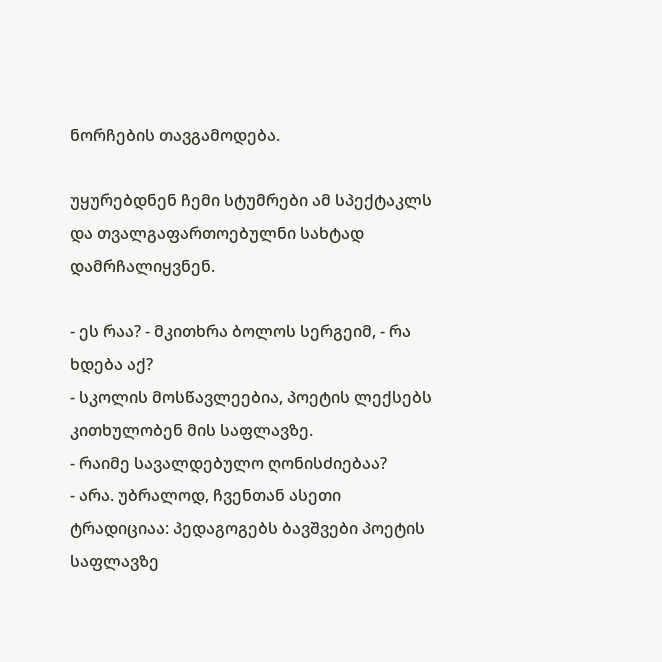ნორჩების თავგამოდება.

უყურებდნენ ჩემი სტუმრები ამ სპექტაკლს და თვალგაფართოებულნი სახტად დამრჩალიყვნენ.

- ეს რაა? - მკითხრა ბოლოს სერგეიმ, - რა ხდება აქ?
- სკოლის მოსწავლეებია, პოეტის ლექსებს კითხულობენ მის საფლავზე.
- რაიმე სავალდებულო ღონისძიებაა?
- არა. უბრალოდ, ჩვენთან ასეთი ტრადიციაა: პედაგოგებს ბავშვები პოეტის საფლავზე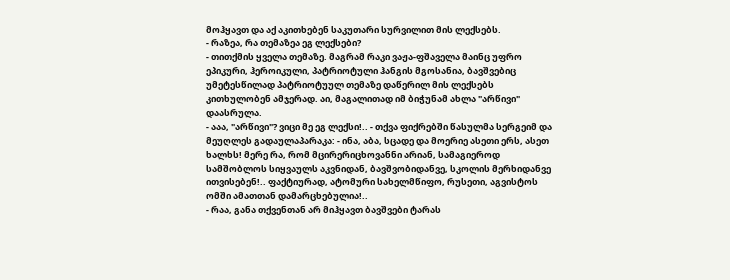მოჰყავთ და აქ აკითხებენ საკუთარი სურვილით მის ლექსებს.
- რაზეა, რა თემაზეა ეგ ლექსები?
- თითქმის ყველა თემაზე. მაგრამ რაკი ვაჟა-ფშაველა მაინც უფრო ეპიკური, ჰეროიკული, პატრიოტული ჰანგის მგოსანია, ბავშვებიც უმეტესწილად პატრიოტუულ თემაზე დაწერილ მის ლექსებს კითხულობენ ამჯერად. აი, მაგალითად იმ ბიჭუნამ ახლა "არწივი" დაასრულა.
- ააა, "არწივი"? ვიცი მე ეგ ლექსი!.. - თქვა ფიქრებში წასულმა სერგეიმ და მეუღლეს გადაულაპარაკა: - ინა, აბა, სცადე და მოერიე ასეთი ერს, ასეთ ხალხს! მერე რა, რომ მცირერიცხოვანნი არიან, სამაგიეროდ სამშობლოს სიყვაულს აკვნიდან, ბავშვობიდანვე, სკოლის მერხიდანვე ითვისებენ!.. ფაქტიურად, ატომური სახელმწიფო, რუსეთი, აგვისტოს ომში ამათთან დამარცხებულია!..
- რაა, განა თქვენთან არ მიჰყავთ ბავშვები ტარას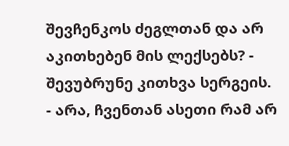შევჩენკოს ძეგლთან და არ აკითხებენ მის ლექსებს? - შევუბრუნე კითხვა სერგეის.
- არა, ჩვენთან ასეთი რამ არ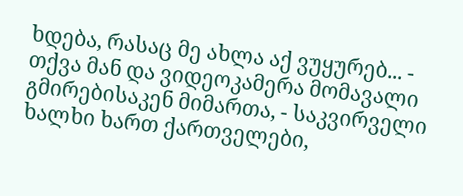ხდება, რასაც მე ახლა აქ ვუყურებ... - თქვა მან და ვიდეოკამერა მომავალი გმირებისაკენ მიმართა, - საკვირველი ხალხი ხართ ქართველები,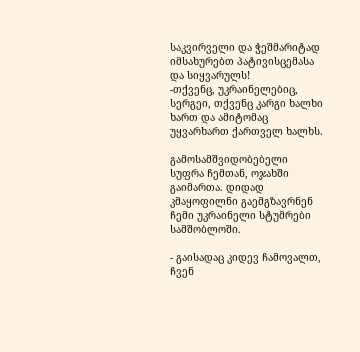საკვირველი და ჭეშმარიტად იმსახურებთ პატივისცემასა და სიყვარულს!
-თქვენც, უკრაინელებიც, სერგეი, თქვენც კარგი ხალხი ხართ და ამიტომაც უყვარხართ ქართველ ხალხს.

გამოსამშვიდობებელი სუფრა ჩემთან, ოჯახში გაიმართა. დიდად კმაყოფილნი გაემგზავრნენ ჩემი უკრაინელი სტუმრები სამშობლოში.

- გაისადაც კიდევ ჩამოვალთ, ჩვენ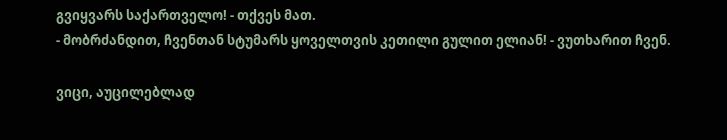გვიყვარს საქართველო! - თქვეს მათ.
- მობრძანდით, ჩვენთან სტუმარს ყოველთვის კეთილი გულით ელიან! - ვუთხარით ჩვენ.

ვიცი, აუცილებლად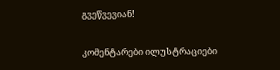გვეწვევიან!

კომენტარები ილუსტრაციები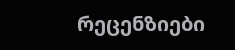რეცენზიები